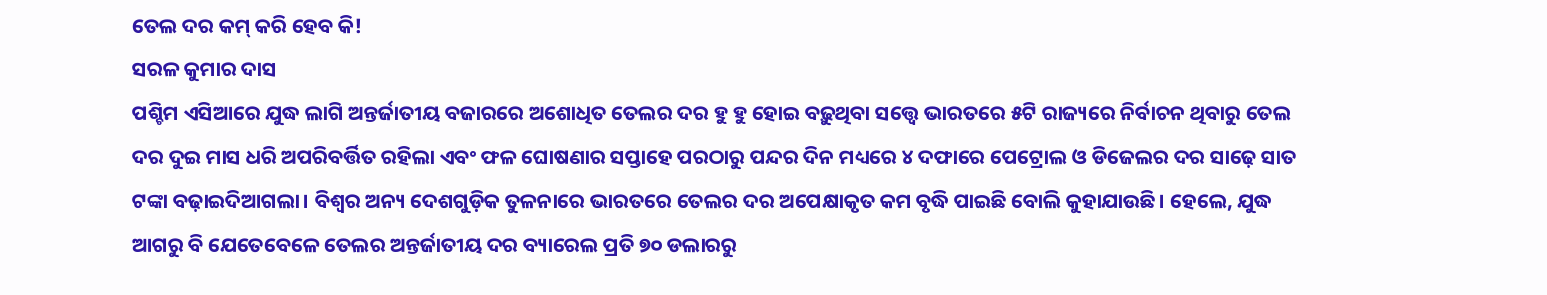ତେଲ ଦର କମ୍ କରି ହେବ କି!
ସରଳ କୁମାର ଦାସ
ପଶ୍ଚିମ ଏସିଆରେ ଯୁଦ୍ଧ ଲାଗି ଅନ୍ତର୍ଜାତୀୟ ବଜାରରେ ଅଶୋଧିତ ତେଲର ଦର ହୁ ହୁ ହୋଇ ବଢ଼ୁଥିବା ସତ୍ତ୍ୱେ ଭାରତରେ ୫ଟି ରାଜ୍ୟରେ ନିର୍ବାଚନ ଥିବାରୁ ତେଲ ଦର ଦୁଇ ମାସ ଧରି ଅପରିବର୍ତ୍ତିତ ରହିଲା ଏବଂ ଫଳ ଘୋଷଣାର ସପ୍ତାହେ ପରଠାରୁ ପନ୍ଦର ଦିନ ମଧ୍ୟରେ ୪ ଦଫାରେ ପେଟ୍ରୋଲ ଓ ଡିଜେଲର ଦର ସାଢ଼େ ସାତ ଟଙ୍କା ବଢ଼ାଇଦିଆଗଲା। ବିଶ୍ୱର ଅନ୍ୟ ଦେଶଗୁଡ଼ିକ ତୁଳନାରେ ଭାରତରେ ତେଲର ଦର ଅପେକ୍ଷାକୃତ କମ ବୃଦ୍ଧି ପାଇଛି ବୋଲି କୁହାଯାଉଛି। ହେଲେ, ଯୁଦ୍ଧ ଆଗରୁ ବି ଯେତେବେଳେ ତେଲର ଅନ୍ତର୍ଜାତୀୟ ଦର ବ୍ୟାରେଲ ପ୍ରତି ୭୦ ଡଲାରରୁ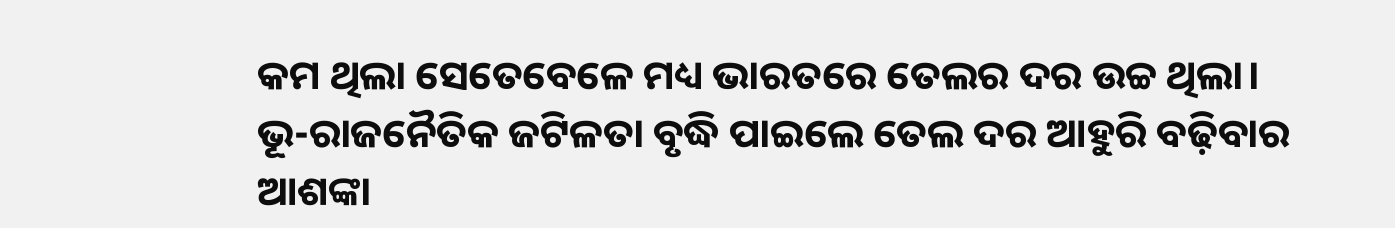କମ ଥିଲା ସେତେବେଳେ ମଧ୍ୟ ଭାରତରେ ତେଲର ଦର ଉଚ୍ଚ ଥିଲା। ଭୂ-ରାଜନୈତିକ ଜଟିଳତା ବୃଦ୍ଧି ପାଇଲେ ତେଲ ଦର ଆହୁରି ବଢ଼ିବାର ଆଶଙ୍କା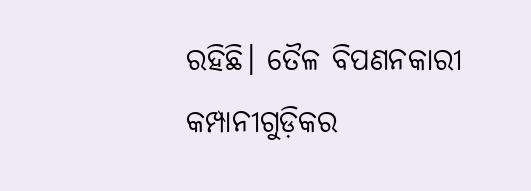ରହିଛି। ତୈଳ ବିପଣନକାରୀ କମ୍ପାନୀଗୁଡ଼ିକର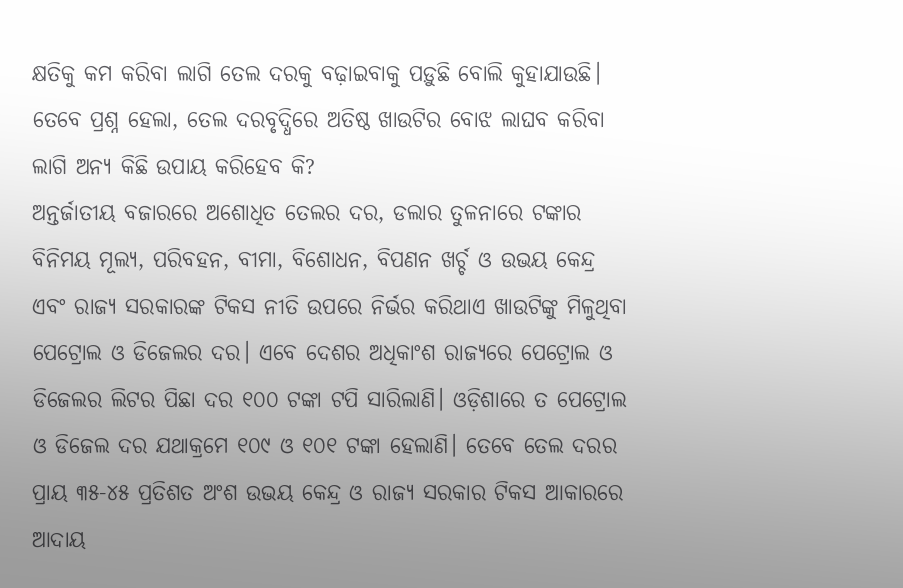କ୍ଷତିକୁ କମ କରିବା ଲାଗି ତେଲ ଦରକୁ ବଢ଼ାଇବାକୁ ପଡ଼ୁଛି ବୋଲି କୁହାଯାଉଛି। ତେବେ ପ୍ରଶ୍ନ ହେଲା, ତେଲ ଦରବୃଦ୍ଧିରେ ଅତିଷ୍ଠ ଖାଉଟିର ବୋଝ ଲାଘବ କରିବା ଲାଗି ଅନ୍ୟ କିଛି ଉପାୟ କରିହେବ କି?
ଅନ୍ତର୍ଜାତୀୟ ବଜାରରେ ଅଶୋଧିତ ତେଲର ଦର, ଡଲାର ତୁଳନାରେ ଟଙ୍କାର ବିନିମୟ ମୂଲ୍ୟ, ପରିବହନ, ବୀମା, ବିଶୋଧନ, ବିପଣନ ଖର୍ଚ୍ଚ ଓ ଉଭୟ କେନ୍ଦ୍ର ଏବଂ ରାଜ୍ୟ ସରକାରଙ୍କ ଟିକସ ନୀତି ଉପରେ ନିର୍ଭର କରିଥାଏ ଖାଉଟିଙ୍କୁ ମିଳୁଥିବା ପେଟ୍ରୋଲ ଓ ଡିଜେଲର ଦର। ଏବେ ଦେଶର ଅଧିକାଂଶ ରାଜ୍ୟରେ ପେଟ୍ରୋଲ ଓ ଡିଜେଲର ଲିଟର ପିଛା ଦର ୧୦୦ ଟଙ୍କା ଟପି ସାରିଲାଣି। ଓଡ଼ିଶାରେ ତ ପେଟ୍ରୋଲ ଓ ଡିଜେଲ ଦର ଯଥାକ୍ରମେ ୧୦୯ ଓ ୧୦୧ ଟଙ୍କା ହେଲାଣି। ତେବେ ତେଲ ଦରର ପ୍ରାୟ ୩୫-୪୫ ପ୍ରତିଶତ ଅଂଶ ଉଭୟ କେନ୍ଦ୍ର ଓ ରାଜ୍ୟ ସରକାର ଟିକସ ଆକାରରେ ଆଦାୟ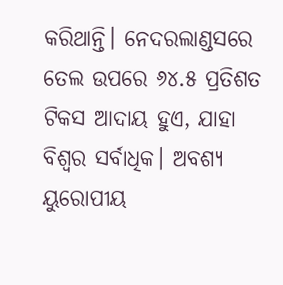କରିଥାନ୍ତି। ନେଦରଲାଣ୍ଡସରେ ତେଲ ଉପରେ ୬୪.୫ ପ୍ରତିଶତ ଟିକସ ଆଦାୟ ହୁଏ, ଯାହା ବିଶ୍ୱର ସର୍ବାଧିକ। ଅବଶ୍ୟ ୟୁରୋପୀୟ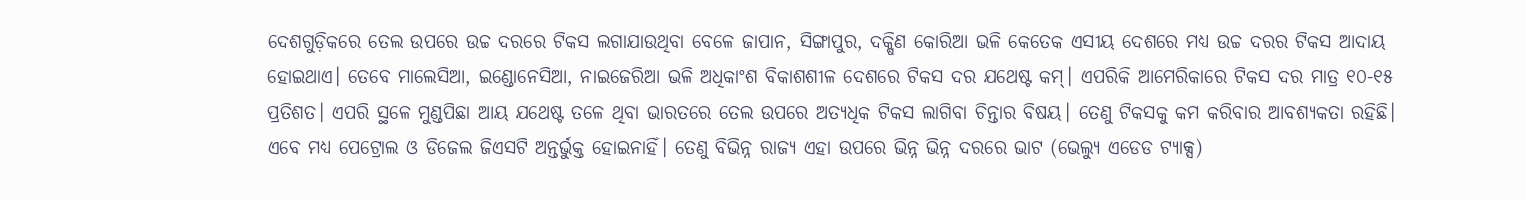ଦେଶଗୁଡ଼ିକରେ ତେଲ ଉପରେ ଉଚ୍ଚ ଦରରେ ଟିକସ ଲଗାଯାଉଥିବା ବେଳେ ଜାପାନ, ସିଙ୍ଗାପୁର, ଦକ୍ଷିଣ କୋରିଆ ଭଳି କେତେକ ଏସୀୟ ଦେଶରେ ମଧ୍ୟ ଉଚ୍ଚ ଦରର ଟିକସ ଆଦାୟ ହୋଇଥାଏ। ତେବେ ମାଲେସିଆ, ଇଣ୍ଡୋନେସିଆ, ନାଇଜେରିଆ ଭଳି ଅଧିକାଂଶ ବିକାଶଶୀଳ ଦେଶରେ ଟିକସ ଦର ଯଥେଷ୍ଟ କମ୍। ଏପରିକି ଆମେରିକାରେ ଟିକସ ଦର ମାତ୍ର ୧୦-୧୫ ପ୍ରତିଶତ। ଏପରି ସ୍ଥଳେ ମୁଣ୍ଡପିଛା ଆୟ ଯଥେଷ୍ଟ ତଳେ ଥିବା ଭାରତରେ ତେଲ ଉପରେ ଅତ୍ୟଧିକ ଟିକସ ଲାଗିବା ଚିନ୍ତାର ବିଷୟ। ତେଣୁ ଟିକସକୁ କମ କରିବାର ଆବଶ୍ୟକତା ରହିଛି।
ଏବେ ମଧ୍ୟ ପେଟ୍ରୋଲ ଓ ଡିଜେଲ ଜିଏସଟି ଅନ୍ତର୍ଭୁକ୍ତ ହୋଇନାହିଁ। ତେଣୁ ବିଭିନ୍ନ ରାଜ୍ୟ ଏହା ଉପରେ ଭିନ୍ନ ଭିନ୍ନ ଦରରେ ଭାଟ (ଭେଲ୍ୟୁ ଏଡେଡ ଟ୍ୟାକ୍ସ)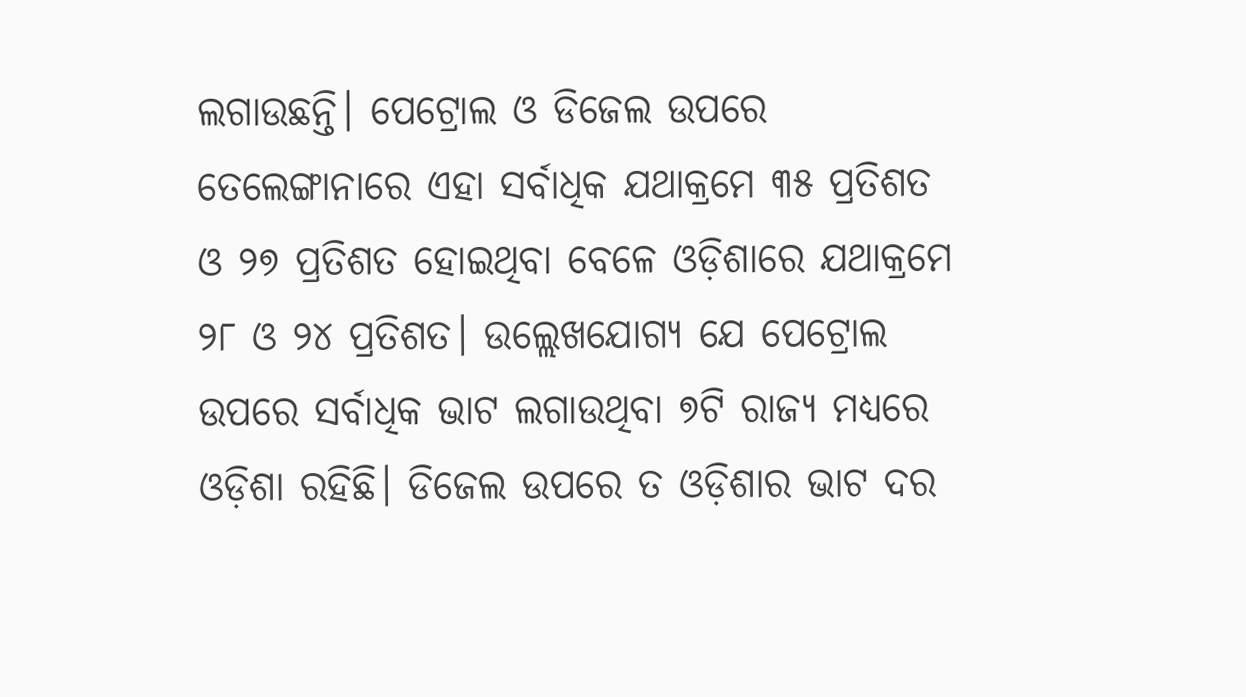ଲଗାଉଛନ୍ତି। ପେଟ୍ରୋଲ ଓ ଡିଜେଲ ଉପରେ ତେଲେଙ୍ଗାନାରେ ଏହା ସର୍ବାଧିକ ଯଥାକ୍ରମେ ୩୫ ପ୍ରତିଶତ ଓ ୨୭ ପ୍ରତିଶତ ହୋଇଥିବା ବେଳେ ଓଡ଼ିଶାରେ ଯଥାକ୍ରମେ ୨୮ ଓ ୨୪ ପ୍ରତିଶତ। ଉଲ୍ଲେଖଯୋଗ୍ୟ ଯେ ପେଟ୍ରୋଲ ଉପରେ ସର୍ବାଧିକ ଭାଟ ଲଗାଉଥିବା ୭ଟି ରାଜ୍ୟ ମଧ୍ୟରେ ଓଡ଼ିଶା ରହିଛି। ଡିଜେଲ ଉପରେ ତ ଓଡ଼ିଶାର ଭାଟ ଦର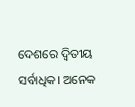ଦେଶରେ ଦ୍ୱିତୀୟ ସର୍ବାଧିକ। ଅନେକ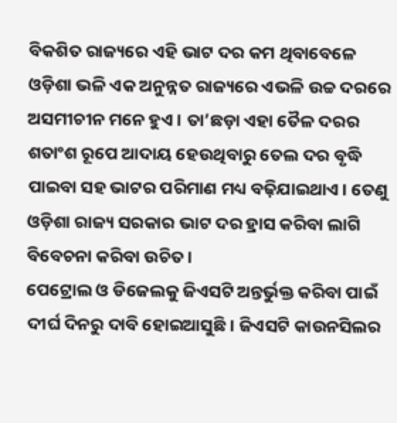ବିକଶିତ ରାଜ୍ୟରେ ଏହି ଭାଟ ଦର କମ ଥିବାବେଳେ ଓଡ଼ିଶା ଭଳି ଏକ ଅନୁନ୍ନତ ରାଜ୍ୟରେ ଏଭଳି ଉଚ୍ଚ ଦରରେ ଅସମୀଚୀନ ମନେ ହୁଏ। ତା’ଛଡ଼ା ଏହା ତୈଳ ଦରର ଶତାଂଶ ରୂପେ ଆଦାୟ ହେଉଥିବାରୁ ତେଲ ଦର ବୃଦ୍ଧି ପାଇବା ସହ ଭାଟର ପରିମାଣ ମଧ୍ୟ ବଢ଼ିଯାଇଥାଏ। ତେଣୁ ଓଡ଼ିଶା ରାଜ୍ୟ ସରକାର ଭାଟ ଦର ହ୍ରାସ କରିବା ଲାଗି ବିବେଚନା କରିବା ଉଚିତ।
ପେଟ୍ରୋଲ ଓ ଡିଜେଲକୁ ଜିଏସଟି ଅନ୍ତର୍ଭୁକ୍ତ କରିବା ପାଇଁ ଦୀର୍ଘ ଦିନରୁ ଦାବି ହୋଇଆସୁଛି। ଜିଏସଟି କାଉନସିଲର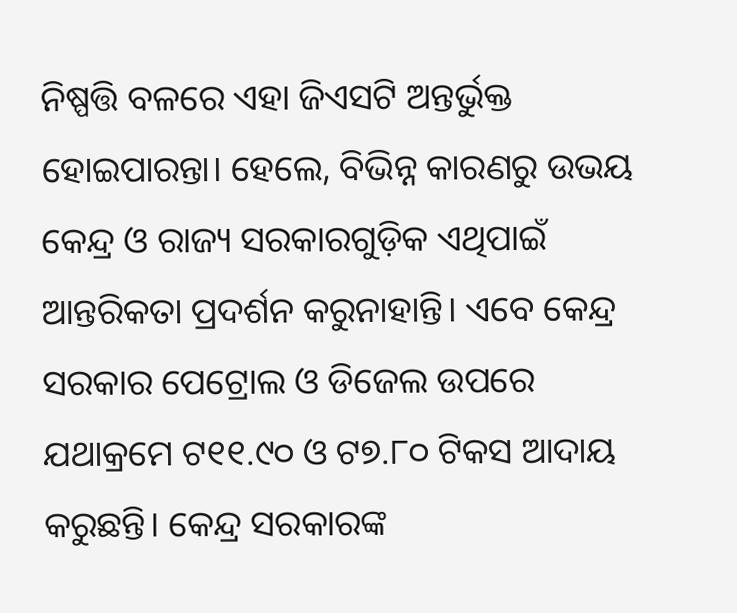ନିଷ୍ପତ୍ତି ବଳରେ ଏହା ଜିଏସଟି ଅନ୍ତର୍ଭୁକ୍ତ ହୋଇପାରନ୍ତା। ହେଲେ, ବିଭିନ୍ନ କାରଣରୁ ଉଭୟ କେନ୍ଦ୍ର ଓ ରାଜ୍ୟ ସରକାରଗୁଡ଼ିକ ଏଥିପାଇଁ ଆନ୍ତରିକତା ପ୍ରଦର୍ଶନ କରୁନାହାନ୍ତି। ଏବେ କେନ୍ଦ୍ର ସରକାର ପେଟ୍ରୋଲ ଓ ଡିଜେଲ ଉପରେ ଯଥାକ୍ରମେ ଟ୧୧.୯୦ ଓ ଟ୭.୮୦ ଟିକସ ଆଦାୟ କରୁଛନ୍ତି। କେନ୍ଦ୍ର ସରକାରଙ୍କ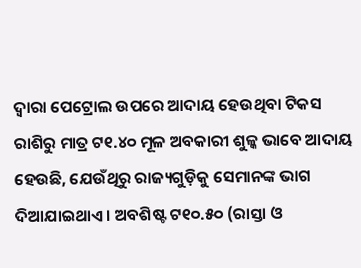ଦ୍ୱାରା ପେଟ୍ରୋଲ ଉପରେ ଆଦାୟ ହେଉଥିବା ଟିକସ ରାଶିରୁ ମାତ୍ର ଟ୧.୪୦ ମୂଳ ଅବକାରୀ ଶୁଳ୍କ ଭାବେ ଆଦାୟ ହେଉଛି, ଯେଉଁଥିରୁ ରାଜ୍ୟଗୁଡ଼ିକୁ ସେମାନଙ୍କ ଭାଗ ଦିଆଯାଇଥାଏ। ଅବଶିଷ୍ଟ ଟ୧୦.୫୦ (ରାସ୍ତା ଓ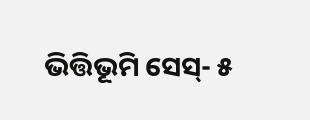ଭିତ୍ତିଭୂମି ସେସ୍- ୫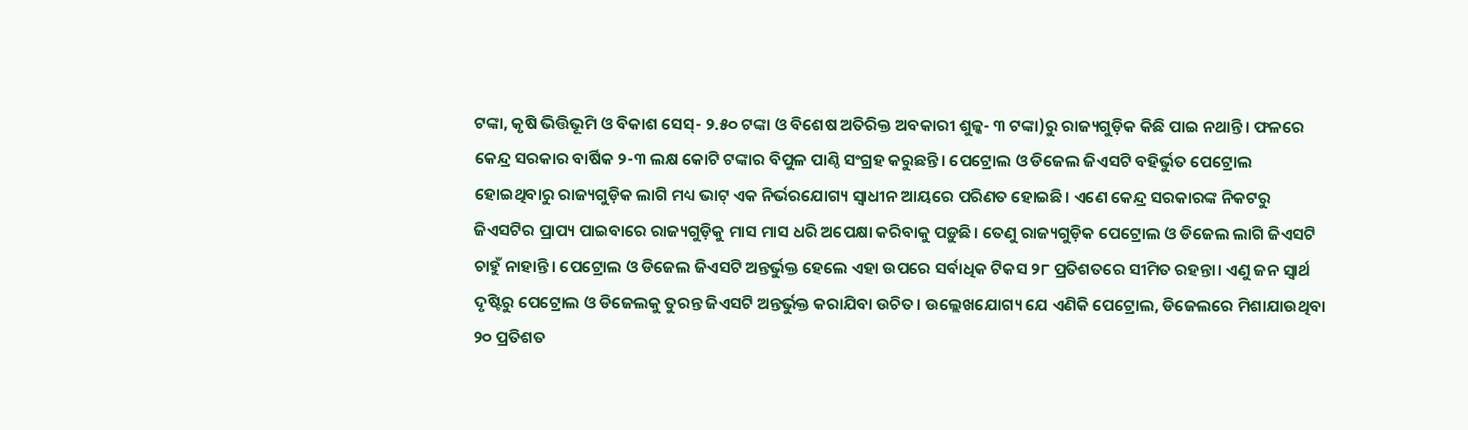ଟଙ୍କା, କୃଷି ଭିତ୍ତିଭୂମି ଓ ବିକାଶ ସେସ୍- ୨.୫୦ ଟଙ୍କା ଓ ବିଶେଷ ଅତିରିକ୍ତ ଅବକାରୀ ଶୁଳ୍କ- ୩ ଟଙ୍କା)ରୁ ରାଜ୍ୟଗୁଡ଼ିକ କିଛି ପାଇ ନଥାନ୍ତି। ଫଳରେ କେନ୍ଦ୍ର ସରକାର ବାର୍ଷିକ ୨-୩ ଲକ୍ଷ କୋଟି ଟଙ୍କାର ବିପୁଳ ପାଣ୍ଠି ସଂଗ୍ରହ କରୁଛନ୍ତି। ପେଟ୍ରୋଲ ଓ ଡିଜେଲ ଜିଏସଟି ବହିର୍ଭୁତ ପେଟ୍ରୋଲ ହୋଇଥିବାରୁ ରାଜ୍ୟଗୁଡ଼ିକ ଲାଗି ମଧ୍ୟ ଭାଟ୍ ଏକ ନିର୍ଭରଯୋଗ୍ୟ ସ୍ୱାଧୀନ ଆୟରେ ପରିଣତ ହୋଇଛି। ଏଣେ କେନ୍ଦ୍ର ସରକାରଙ୍କ ନିକଟରୁ ଜିଏସଟିର ପ୍ରାପ୍ୟ ପାଇବାରେ ରାଜ୍ୟଗୁଡ଼ିକୁ ମାସ ମାସ ଧରି ଅପେକ୍ଷା କରିବାକୁ ପଡ଼ୁଛି। ତେଣୁ ରାଜ୍ୟଗୁଡ଼ିକ ପେଟ୍ରୋଲ ଓ ଡିଜେଲ ଲାଗି ଜିଏସଟି ଚାହୁଁ ନାହାନ୍ତି। ପେଟ୍ରୋଲ ଓ ଡିଜେଲ ଜିଏସଟି ଅନ୍ତର୍ଭୁକ୍ତ ହେଲେ ଏହା ଉପରେ ସର୍ବାଧିକ ଟିକସ ୨୮ ପ୍ରତିଶତରେ ସୀମିତ ରହନ୍ତା। ଏଣୁ ଜନ ସ୍ୱାର୍ଥ ଦୃଷ୍ଟିରୁ ପେଟ୍ରୋଲ ଓ ଡିଜେଲକୁ ତୁରନ୍ତ ଜିଏସଟି ଅନ୍ତର୍ଭୁକ୍ତ କରାଯିବା ଉଚିତ। ଉଲ୍ଲେଖଯୋଗ୍ୟ ଯେ ଏଣିକି ପେଟ୍ରୋଲ, ଡିଜେଲରେ ମିଶାଯାଉଥିବା ୨୦ ପ୍ରତିଶତ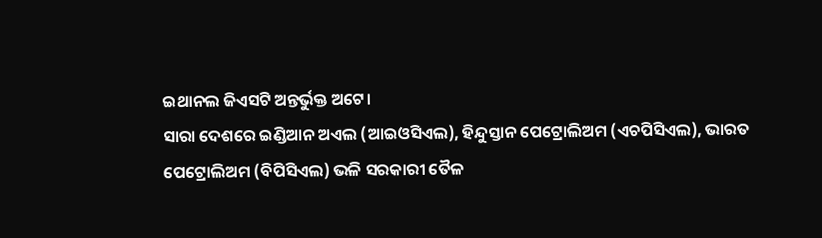ଇଥାନଲ ଜିଏସଟି ଅନ୍ତର୍ଭୁକ୍ତ ଅଟେ।
ସାରା ଦେଶରେ ଇଣ୍ଡିଆନ ଅଏଲ (ଆଇଓସିଏଲ), ହିନ୍ଦୁସ୍ତାନ ପେଟ୍ରୋଲିଅମ (ଏଚପିସିଏଲ), ଭାରତ ପେଟ୍ରୋଲିଅମ (ବିପିସିଏଲ) ଭଳି ସରକାରୀ ତୈଳ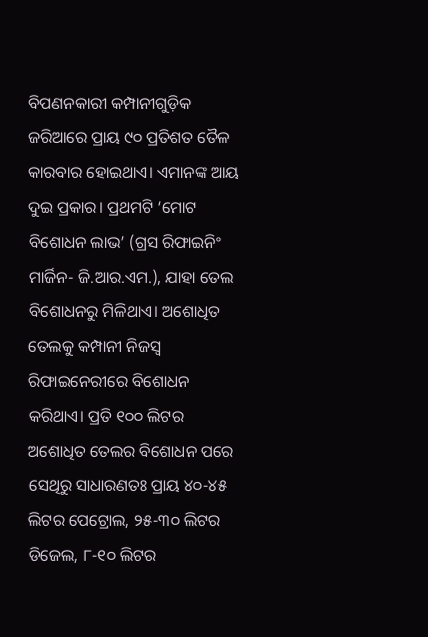ବିପଣନକାରୀ କମ୍ପାନୀଗୁଡ଼ିକ ଜରିଆରେ ପ୍ରାୟ ୯୦ ପ୍ରତିଶତ ତୈଳ କାରବାର ହୋଇଥାଏ। ଏମାନଙ୍କ ଆୟ ଦୁଇ ପ୍ରକାର। ପ୍ରଥମଟି ‘ମୋଟ ବିଶୋଧନ ଲାଭ’ (ଗ୍ରସ ରିଫାଇନିଂ ମାର୍ଜିନ- ଜି.ଆର.ଏମ.), ଯାହା ତେଲ ବିଶୋଧନରୁ ମିଳିଥାଏ। ଅଶୋଧିତ ତେଲକୁ କମ୍ପାନୀ ନିଜସ୍ୱ ରିଫାଇନେରୀରେ ବିଶୋଧନ କରିଥାଏ। ପ୍ରତି ୧୦୦ ଲିଟର ଅଶୋଧିତ ତେଲର ବିଶୋଧନ ପରେ ସେଥିରୁ ସାଧାରଣତଃ ପ୍ରାୟ ୪୦-୪୫ ଲିଟର ପେଟ୍ରୋଲ, ୨୫-୩୦ ଲିଟର ଡିଜେଲ, ୮-୧୦ ଲିଟର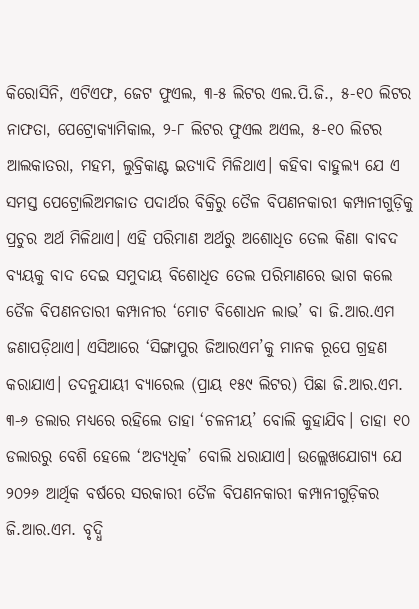କିରୋସିନି, ଏଟିଏଫ, ଜେଟ ଫୁଏଲ, ୩-୫ ଲିଟର ଏଲ.ପି.ଜି., ୫-୧୦ ଲିଟର ନାଫତା, ପେଟ୍ରୋକ୍ୟାମିକାଲ, ୨-୮ ଲିଟର ଫୁଏଲ ଅଏଲ, ୫-୧୦ ଲିଟର ଆଲକାତରା, ମହମ, ଲୁବ୍ରିକାଣ୍ଟ ଇତ୍ୟାଦି ମିଳିଥାଏ। କହିବା ବାହୁଲ୍ୟ ଯେ ଏ ସମସ୍ତ ପେଟ୍ରୋଲିଅମଜାତ ପଦାର୍ଥର ବିକ୍ରିରୁ ତୈଳ ବିପଣନକାରୀ କମ୍ପାନୀଗୁଡ଼ିକୁ ପ୍ରଚୁର ଅର୍ଥ ମିଳିଥାଏ। ଏହି ପରିମାଣ ଅର୍ଥରୁ ଅଶୋଧିତ ତେଲ କିଣା ବାବଦ ବ୍ୟୟକୁ ବାଦ ଦେଇ ସମୁଦାୟ ବିଶୋଧିତ ତେଲ ପରିମାଣରେ ଭାଗ କଲେ ତୈଳ ବିପଣନତାରୀ କମ୍ପାନୀର ‘ମୋଟ ବିଶୋଧନ ଲାଭ’ ବା ଜି.ଆର.ଏମ ଜଣାପଡ଼ିଥାଏ। ଏସିଆରେ ‘ସିଙ୍ଗାପୁର ଜିଆରଏମ’କୁ ମାନକ ରୂପେ ଗ୍ରହଣ କରାଯାଏ। ତଦନୁଯାୟୀ ବ୍ୟାରେଲ (ପ୍ରାୟ ୧୫୯ ଲିଟର) ପିଛା ଜି.ଆର.ଏମ. ୩-୬ ଡଲାର ମଧ୍ୟରେ ରହିଲେ ତାହା ‘ଚଳନୀୟ’ ବୋଲି କୁହାଯିବ। ତାହା ୧୦ ଡଲାରରୁ ବେଶି ହେଲେ ‘ଅତ୍ୟଧିକ’ ବୋଲି ଧରାଯାଏ। ଉଲ୍ଲେଖଯୋଗ୍ୟ ଯେ ୨୦୨୬ ଆର୍ଥିକ ବର୍ଷରେ ସରକାରୀ ତୈଳ ବିପଣନକାରୀ କମ୍ପାନୀଗୁଡ଼ିକର ଜି.ଆର.ଏମ. ବୃଦ୍ଧି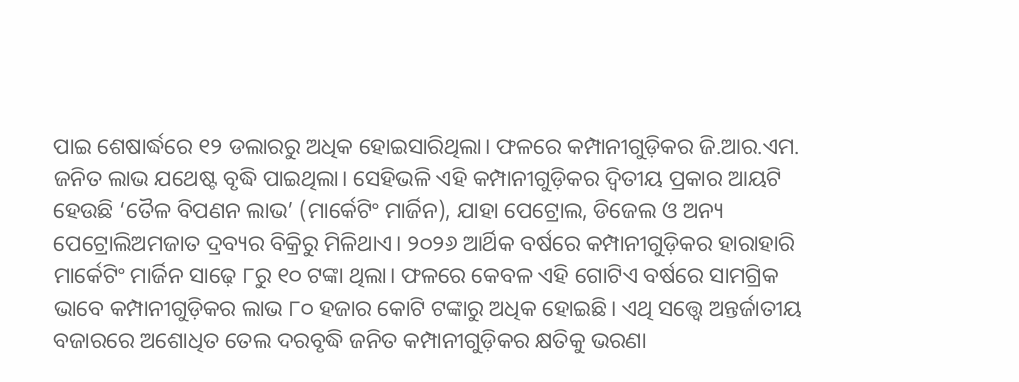ପାଇ ଶେଷାର୍ଦ୍ଧରେ ୧୨ ଡଲାରରୁ ଅଧିକ ହୋଇସାରିଥିଲା। ଫଳରେ କମ୍ପାନୀଗୁଡ଼ିକର ଜି.ଆର.ଏମ. ଜନିତ ଲାଭ ଯଥେଷ୍ଟ ବୃଦ୍ଧି ପାଇଥିଲା। ସେହିଭଳି ଏହି କମ୍ପାନୀଗୁଡ଼ିକର ଦ୍ୱିତୀୟ ପ୍ରକାର ଆୟଟି ହେଉଛି ‘ତୈଳ ବିପଣନ ଲାଭ’ (ମାର୍କେଟିଂ ମାର୍ଜିନ), ଯାହା ପେଟ୍ରୋଲ, ଡିଜେଲ ଓ ଅନ୍ୟ ପେଟ୍ରୋଲିଅମଜାତ ଦ୍ରବ୍ୟର ବିକ୍ରିରୁ ମିଳିଥାଏ। ୨୦୨୬ ଆର୍ଥିକ ବର୍ଷରେ କମ୍ପାନୀଗୁଡ଼ିକର ହାରାହାରି ମାର୍କେଟିଂ ମାର୍ଜିନ ସାଢ଼େ ୮ରୁ ୧୦ ଟଙ୍କା ଥିଲା। ଫଳରେ କେବଳ ଏହି ଗୋଟିଏ ବର୍ଷରେ ସାମଗ୍ରିକ ଭାବେ କମ୍ପାନୀଗୁଡ଼ିକର ଲାଭ ୮୦ ହଜାର କୋଟି ଟଙ୍କାରୁ ଅଧିକ ହୋଇଛି। ଏଥି ସତ୍ତ୍ୱେ ଅନ୍ତର୍ଜାତୀୟ ବଜାରରେ ଅଶୋଧିତ ତେଲ ଦରବୃଦ୍ଧି ଜନିତ କମ୍ପାନୀଗୁଡ଼ିକର କ୍ଷତିକୁ ଭରଣା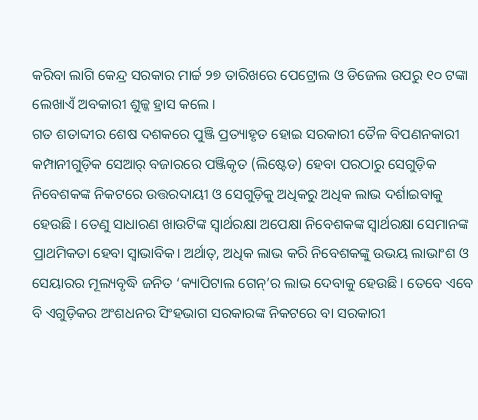କରିବା ଲାଗି କେନ୍ଦ୍ର ସରକାର ମାର୍ଚ୍ଚ ୨୭ ତାରିଖରେ ପେଟ୍ରୋଲ ଓ ଡିଜେଲ ଉପରୁ ୧୦ ଟଙ୍କା ଲେଖାଏଁ ଅବକାରୀ ଶୁଳ୍କ ହ୍ରାସ କଲେ।
ଗତ ଶତାବ୍ଦୀର ଶେଷ ଦଶକରେ ପୁଞ୍ଜି ପ୍ରତ୍ୟାହୃତ ହୋଇ ସରକାରୀ ତୈଳ ବିପଣନକାରୀ କମ୍ପାନୀଗୁଡ଼ିକ ସେଆର୍ ବଜାରରେ ପଞ୍ଜିକୃତ (ଲିଷ୍ଟେଡ) ହେବା ପରଠାରୁ ସେଗୁଡ଼ିକ ନିବେଶକଙ୍କ ନିକଟରେ ଉତ୍ତରଦାୟୀ ଓ ସେଗୁଡ଼ିକୁ ଅଧିକରୁ ଅଧିକ ଲାଭ ଦର୍ଶାଇବାକୁ ହେଉଛି। ତେଣୁ ସାଧାରଣ ଖାଉଟିଙ୍କ ସ୍ୱାର୍ଥରକ୍ଷା ଅପେକ୍ଷା ନିବେଶକଙ୍କ ସ୍ୱାର୍ଥରକ୍ଷା ସେମାନଙ୍କ ପ୍ରାଥମିକତା ହେବା ସ୍ୱାଭାବିକ। ଅର୍ଥାତ୍, ଅଧିକ ଲାଭ କରି ନିବେଶକଙ୍କୁ ଉଭୟ ଲାଭାଂଶ ଓ ସେୟାରର ମୂଲ୍ୟବୃଦ୍ଧି ଜନିତ ‘କ୍ୟାପିଟାଲ ଗେନ୍’ର ଲାଭ ଦେବାକୁ ହେଉଛି। ତେବେ ଏବେ ବି ଏଗୁଡ଼ିକର ଅଂଶଧନର ସିଂହଭାଗ ସରକାରଙ୍କ ନିକଟରେ ବା ସରକାରୀ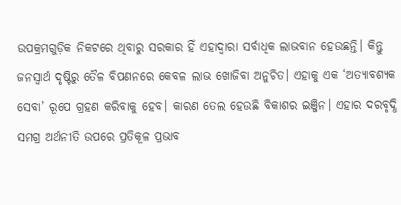ଉପକ୍ରମଗୁଡ଼ିକ ନିକଟରେ ଥିବାରୁ ସରକାର ହିଁ ଏହାଦ୍ୱାରା ସର୍ବାଧିକ ଲାଭବାନ ହେଉଛନ୍ତି। କିନ୍ତୁ ଜନସ୍ୱାର୍ଥ ଦୃଷ୍ଟିରୁ ତୈଳ ବିପଣନରେ କେବଳ ଲାଭ ଖୋଜିବା ଅନୁଚିତ। ଏହାକୁ ଏକ ‘ଅତ୍ୟାବଶ୍ୟକ ସେବା’ ରୂପେ ଗ୍ରହଣ କରିବାକୁ ହେବ। କାରଣ ତେଲ ହେଉଛି ବିକାଶର ଇଞ୍ଜିନ। ଏହାର ଦରବୃଦ୍ଧି ସମଗ୍ର ଅର୍ଥନୀତି ଉପରେ ପ୍ରତିକୂଳ ପ୍ରଭାବ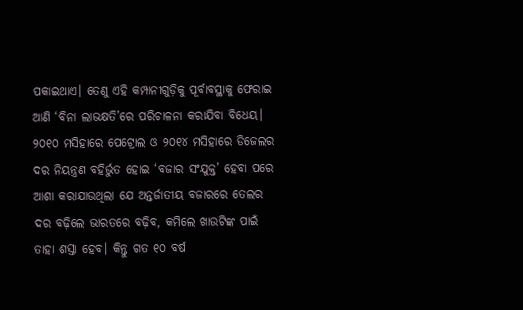ପକାଇଥାଏ। ତେଣୁ ଏହି କମ୍ପାନୀଗୁଡ଼ିକୁ ପୂର୍ବାବସ୍ଥାକୁ ଫେରାଇ ଆଣି ‘ବିନା ଲାଭକ୍ଷତି’ରେ ପରିଚାଳନା କରାଯିବା ବିଧେୟ।
୨୦୧୦ ମସିହାରେ ପେଟ୍ରୋଲ ଓ ୨୦୧୪ ମସିହାରେ ଡିଜେଲର ଦର ନିୟନ୍ତ୍ରଣ ବହିର୍ଭୁତ ହୋଇ ‘ବଜାର ସଂଯୁକ୍ତ’ ହେବା ପରେ ଆଶା କରାଯାଉଥିଲା ଯେ ଅନ୍ତର୍ଜାତୀୟ ବଜାରରେ ତେଲର ଦର ବଢ଼ିଲେ ଭାରତରେ ବଢ଼ିବ, କମିଲେ ଖାଉଟିଙ୍କ ପାଇଁ ତାହା ଶସ୍ତା ହେବ। କିନ୍ତୁ ଗତ ୧୦ ବର୍ଷ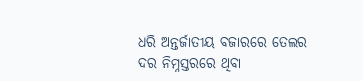ଧରି ଅନ୍ତର୍ଜାତୀୟ ବଜାରରେ ତେଲର ଦର ନିମ୍ନସ୍ତରରେ ଥିବା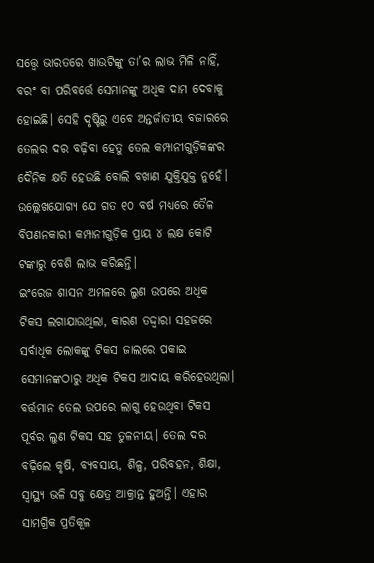ସତ୍ତ୍ୱେ ଭାରତରେ ଖାଉଟିଙ୍କୁ ତା’ର ଲାଭ ମିଳି ନାହିଁ, ବରଂ ବା ପରିବର୍ତ୍ତେ ସେମାନଙ୍କୁ ଅଧିକ ଦାମ ଦେବାକୁ ହୋଇଛି। ସେହି ଦୃଷ୍ଟିରୁ ଏବେ ଅନ୍ତର୍ଜାତୀୟ ବଜାରରେ ତେଲର ଦର ବଢ଼ିବା ହେତୁ ତେଲ କମ୍ପାନୀଗୁଡ଼ିକଙ୍କର ଦୈନିକ କ୍ଷତି ହେଉଛି ବୋଲି ବଖାଣ ଯୁକ୍ତିଯୁକ୍ତ ନୁହେଁ। ଉଲ୍ଲେଖଯୋଗ୍ୟ ଯେ ଗତ ୧୦ ବର୍ଷ ମଧ୍ୟରେ ତୈଳ ବିପଣନକାରୀ କମ୍ପାନୀଗୁଡ଼ିକ ପ୍ରାୟ ୪ ଲକ୍ଷ କୋଟି ଟଙ୍କାରୁ ବେଶି ଲାଭ କରିଛନ୍ତି।
ଇଂରେଜ ଶାସନ ଅମଳରେ ଲୁଣ ଉପରେ ଅଧିକ ଟିକସ ଲଗାଯାଉଥିଲା, କାରଣ ତଦ୍ଦ୍ୱାରା ସହଜରେ ସର୍ବାଧିକ ଲୋକଙ୍କୁ ଟିକସ ଜାଲରେ ପକାଇ ସେମାନଙ୍କଠାରୁ ଅଧିକ ଟିକସ ଆଦାୟ କରିହେଉଥିଲା। ବର୍ତ୍ତମାନ ତେଲ ଉପରେ ଲାଗୁ ହେଉଥିବା ଟିକସ ପୂର୍ବର ଲୁଣ ଟିକସ ସହ ତୁଳନୀୟ। ତେଲ ଦର ବଢ଼ିଲେ କୃଷି, ବ୍ୟବସାୟ, ଶିଳ୍ପ, ପରିବହନ, ଶିକ୍ଷା, ସ୍ୱାସ୍ଥ୍ୟ ଭଳି ସବୁ କ୍ଷେତ୍ର ଆକ୍ରାନ୍ତ ହୁଅନ୍ତି। ଏହାର ସାମଗ୍ରିକ ପ୍ରତିକୂଳ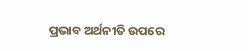ପ୍ରଭାବ ଅର୍ଥନୀତି ଉପରେ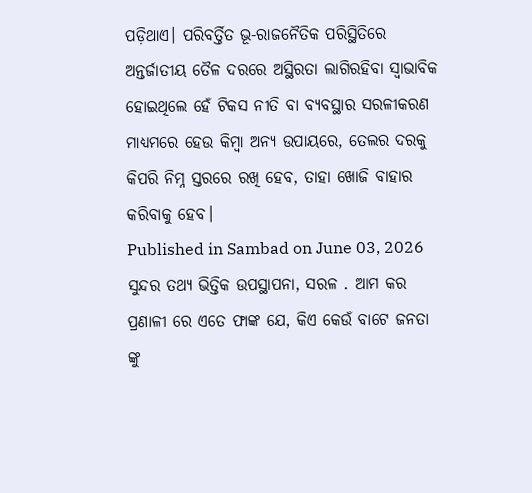ପଡ଼ିଥାଏ। ପରିବର୍ତ୍ତିତ ଭୂ-ରାଜନୈତିକ ପରିସ୍ଥିତିରେ ଅନ୍ତର୍ଜାତୀୟ ତୈଳ ଦରରେ ଅସ୍ଥିରତା ଲାଗିରହିବା ସ୍ୱାଭାବିକ ହୋଇଥିଲେ ହେଁ ଟିକସ ନୀତି ବା ବ୍ୟବସ୍ଥାର ସରଳୀକରଣ ମାଧ୍ୟମରେ ହେଉ କିମ୍ୱା ଅନ୍ୟ ଉପାୟରେ, ତେଲର ଦରକୁ କିପରି ନିମ୍ନ ସ୍ତରରେ ରଖି ହେବ, ତାହା ଖୋଜି ବାହାର କରିବାକୁ ହେବ।
Published in Sambad on June 03, 2026
ସୁନ୍ଦର ତଥ୍ୟ ଭିତ୍ତିକ ଉପସ୍ଥାପନା, ସରଳ . ଆମ କର ପ୍ରଣାଳୀ ରେ ଏତେ ଫାଙ୍କ ଯେ, କିଏ କେଉଁ ବାଟେ ଜନତା ଙ୍କୁ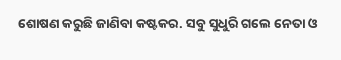ଶୋଷଣ କରୁଛି ଜାଣିବା କଷ୍ଟକର. ସବୁ ସୁଧୁରି ଗଲେ ନେତା ଓ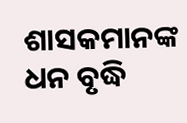ଶାସକମାନଙ୍କ ଧନ ବୃଦ୍ଧି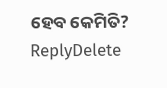ହେବ କେମିତି?
ReplyDelete